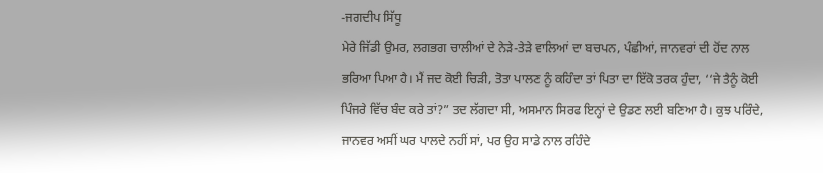-ਜਗਦੀਪ ਸਿੱਧੂ
ਮੇਰੇ ਜਿੱਡੀ ਉਮਰ, ਲਗਭਗ ਚਾਲੀਆਂ ਦੇ ਨੇੜੇ-ਤੇੜੇ ਵਾਲਿਆਂ ਦਾ ਬਚਪਨ, ਪੰਛੀਆਂ, ਜਾਨਵਰਾਂ ਦੀ ਹੋਂਦ ਨਾਲ ਭਰਿਆ ਪਿਆ ਹੈ। ਮੈਂ ਜਦ ਕੋਈ ਚਿੜੀ, ਤੋਤਾ ਪਾਲਣ ਨੂੰ ਕਹਿੰਦਾ ਤਾਂ ਪਿਤਾ ਦਾ ਇੱਕੋ ਤਰਕ ਹੁੰਦਾ, ‘‘ਜੇ ਤੈਨੂੰ ਕੋਈ ਪਿੰਜਰੇ ਵਿੱਚ ਬੰਦ ਕਰੇ ਤਾਂ?” ਤਦ ਲੱਗਦਾ ਸੀ, ਅਸਮਾਨ ਸਿਰਫ ਇਨ੍ਹਾਂ ਦੇ ਉਡਣ ਲਈ ਬਣਿਆ ਹੈ। ਕੁਝ ਪਰਿੰਦੇ, ਜਾਨਵਰ ਅਸੀਂ ਘਰ ਪਾਲਦੇ ਨਹੀਂ ਸਾਂ, ਪਰ ਉਹ ਸਾਡੇ ਨਾਲ ਰਹਿੰਦੇ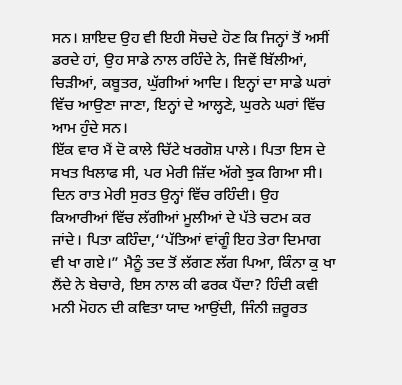ਸਨ। ਸ਼ਾਇਦ ਉਹ ਵੀ ਇਹੀ ਸੋਚਦੇ ਹੋਣ ਕਿ ਜਿਨ੍ਹਾਂ ਤੋਂ ਅਸੀਂ ਡਰਦੇ ਹਾਂ, ਉਹ ਸਾਡੇ ਨਾਲ ਰਹਿੰਦੇ ਨੇ, ਜਿਵੇਂ ਬਿੱਲੀਆਂ, ਚਿੜੀਆਂ, ਕਬੂਤਰ, ਘੁੱਗੀਆਂ ਆਦਿ। ਇਨ੍ਹਾਂ ਦਾ ਸਾਡੇ ਘਰਾਂ ਵਿੱਚ ਆਉਣਾ ਜਾਣਾ, ਇਨ੍ਹਾਂ ਦੇ ਆਲ੍ਹਣੇ, ਘੁਰਨੇ ਘਰਾਂ ਵਿੱਚ ਆਮ ਹੁੰਦੇ ਸਨ।
ਇੱਕ ਵਾਰ ਮੈਂ ਦੋ ਕਾਲੇ ਚਿੱਟੇ ਖਰਗੋਸ਼ ਪਾਲੇ। ਪਿਤਾ ਇਸ ਦੇ ਸਖਤ ਖਿਲਾਫ ਸੀ, ਪਰ ਮੇਰੀ ਜ਼ਿੱਦ ਅੱਗੇ ਝੁਕ ਗਿਆ ਸੀ। ਦਿਨ ਰਾਤ ਮੇਰੀ ਸੁਰਤ ਉਨ੍ਹਾਂ ਵਿੱਚ ਰਹਿੰਦੀ। ਉਹ ਕਿਆਰੀਆਂ ਵਿੱਚ ਲੱਗੀਆਂ ਮੂਲੀਆਂ ਦੇ ਪੱਤੇ ਚਟਮ ਕਰ ਜਾਂਦੇ। ਪਿਤਾ ਕਹਿੰਦਾ,‘‘ਪੱਤਿਆਂ ਵਾਂਗੂੰ ਇਹ ਤੇਰਾ ਦਿਮਾਗ ਵੀ ਖਾ ਗਏ।” ਮੈਨੂੰ ਤਦ ਤੋਂ ਲੱਗਣ ਲੱਗ ਪਿਆ, ਕਿੰਨਾ ਕੁ ਖਾ ਲੈਂਦੇ ਨੇ ਬੇਚਾਰੇ, ਇਸ ਨਾਲ ਕੀ ਫਰਕ ਪੈਂਦਾ? ਹਿੰਦੀ ਕਵੀ ਮਨੀ ਮੋਹਨ ਦੀ ਕਵਿਤਾ ਯਾਦ ਆਉਂਦੀ, ਜਿੰਨੀ ਜ਼ਰੂਰਤ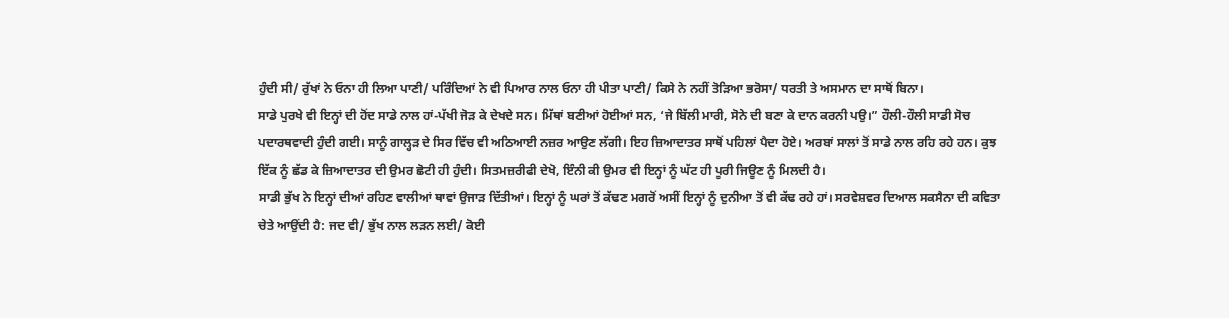ਹੁੰਦੀ ਸੀ/ ਰੁੱਖਾਂ ਨੇ ਓਨਾ ਹੀ ਲਿਆ ਪਾਣੀ/ ਪਰਿੰਦਿਆਂ ਨੇ ਵੀ ਪਿਆਰ ਨਾਲ ਓਨਾ ਹੀ ਪੀਤਾ ਪਾਣੀ/ ਕਿਸੇ ਨੇ ਨਹੀਂ ਤੋੜਿਆ ਭਰੋਸਾ/ ਧਰਤੀ ਤੇ ਅਸਮਾਨ ਦਾ ਸਾਥੋਂ ਬਿਨਾ।
ਸਾਡੇ ਪੁਰਖੇ ਵੀ ਇਨ੍ਹਾਂ ਦੀ ਹੋਂਦ ਸਾਡੇ ਨਾਲ ਹਾਂ-ਪੱਖੀ ਜੋੜ ਕੇ ਦੇਖਦੇ ਸਨ। ਮਿੱਥਾਂ ਬਣੀਆਂ ਹੋਈਆਂ ਸਨ, ‘ਜੇ ਬਿੱਲੀ ਮਾਰੀ, ਸੋਨੇ ਦੀ ਬਣਾ ਕੇ ਦਾਨ ਕਰਨੀ ਪਉ।” ਹੌਲੀ-ਹੌਲੀ ਸਾਡੀ ਸੋਚ ਪਦਾਰਥਵਾਦੀ ਹੁੰਦੀ ਗਈ। ਸਾਨੂੰ ਗਾਲ੍ਹੜ ਦੇ ਸਿਰ ਵਿੱਚ ਵੀ ਅਠਿਆਈ ਨਜ਼ਰ ਆਉਣ ਲੱਗੀ। ਇਹ ਜ਼ਿਆਦਾਤਰ ਸਾਥੋਂ ਪਹਿਲਾਂ ਪੈਦਾ ਹੋਏ। ਅਰਬਾਂ ਸਾਲਾਂ ਤੋਂ ਸਾਡੇ ਨਾਲ ਰਹਿ ਰਹੇ ਹਨ। ਕੁਝ ਇੱਕ ਨੂੰ ਛੱਡ ਕੇ ਜ਼ਿਆਦਾਤਰ ਦੀ ਉਮਰ ਛੋਟੀ ਹੀ ਹੁੰਦੀ। ਸਿਤਮਜ਼ਰੀਫੀ ਦੇਖੋ, ਇੰਨੀ ਕੀ ਉਮਰ ਵੀ ਇਨ੍ਹਾਂ ਨੂੰ ਘੱਟ ਹੀ ਪੂਰੀ ਜਿਊਣ ਨੂੰ ਮਿਲਦੀ ਹੈ।
ਸਾਡੀ ਭੁੱਖ ਨੇ ਇਨ੍ਹਾਂ ਦੀਆਂ ਰਹਿਣ ਵਾਲੀਆਂ ਥਾਵਾਂ ਉਜਾੜ ਦਿੱਤੀਆਂ। ਇਨ੍ਹਾਂ ਨੂੰ ਘਰਾਂ ਤੋਂ ਕੱਢਣ ਮਗਰੋਂ ਅਸੀਂ ਇਨ੍ਹਾਂ ਨੂੰ ਦੁਨੀਆ ਤੋਂ ਵੀ ਕੱਢ ਰਹੇ ਹਾਂ। ਸਰਵੇਸ਼ਵਰ ਦਿਆਲ ਸਕਸੈਨਾ ਦੀ ਕਵਿਤਾ ਚੇਤੇ ਆਉਂਦੀ ਹੈ: ਜਦ ਵੀ/ ਭੁੱਖ ਨਾਲ ਲੜਨ ਲਈ/ ਕੋਈ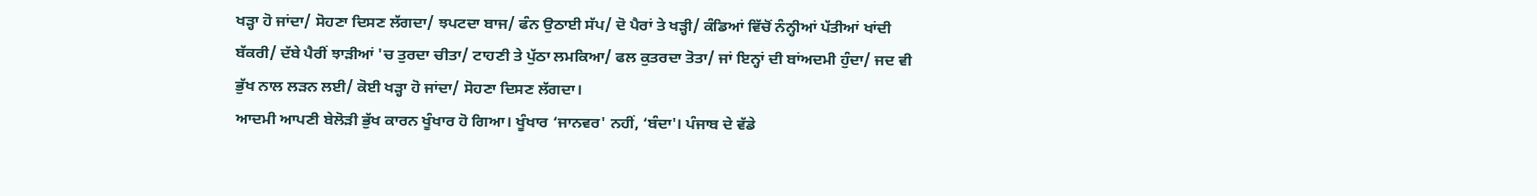ਖੜ੍ਹਾ ਹੋ ਜਾਂਦਾ/ ਸੋਹਣਾ ਦਿਸਣ ਲੱਗਦਾ/ ਝਪਟਦਾ ਬਾਜ/ ਫੰਨ ਉਠਾਈ ਸੱਪ/ ਦੋ ਪੈਰਾਂ ਤੇ ਖੜ੍ਹੀ/ ਕੰਡਿਆਂ ਵਿੱਚੋਂ ਨੰਨ੍ਹੀਆਂ ਪੱਤੀਆਂ ਖਾਂਦੀ ਬੱਕਰੀ/ ਦੱਬੇ ਪੈਰੀਂ ਝਾੜੀਆਂ 'ਚ ਤੁਰਦਾ ਚੀਤਾ/ ਟਾਹਣੀ ਤੇ ਪੁੱਠਾ ਲਮਕਿਆ/ ਫਲ ਕੁਤਰਦਾ ਤੋਤਾ/ ਜਾਂ ਇਨ੍ਹਾਂ ਦੀ ਬਾਂਅਦਮੀ ਹੁੰਦਾ/ ਜਦ ਵੀ ਭੁੱਖ ਨਾਲ ਲੜਨ ਲਈ/ ਕੋਈ ਖੜ੍ਹਾ ਹੋ ਜਾਂਦਾ/ ਸੋਹਣਾ ਦਿਸਣ ਲੱਗਦਾ।
ਆਦਮੀ ਆਪਣੀ ਬੇਲੋੜੀ ਭੁੱਖ ਕਾਰਨ ਖੂੰਖਾਰ ਹੋ ਗਿਆ। ਖੂੰਖਾਰ ‘ਜਾਨਵਰ' ਨਹੀਂ, ‘ਬੰਦਾ'। ਪੰਜਾਬ ਦੇ ਵੱਡੇ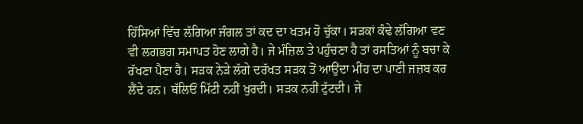ਹਿੱਸਿਆਂ ਵਿੱਚ ਲੱਗਿਆ ਜੰਗਲ ਤਾਂ ਕਦ ਦਾ ਖਤਮ ਹੋ ਚੁੱਕਾ। ਸੜਕਾਂ ਕੰਢੇ ਲੱਗਿਆ ਵਣ ਵੀ ਲਗਭਗ ਸਮਾਪਤ ਹੋਣ ਲਾਗੇ ਹੈ। ਜੇ ਮੰਜ਼ਿਲ ਤੇ ਪਹੁੰਚਣਾ ਹੈ ਤਾਂ ਰਸਤਿਆਂ ਨੂੰ ਬਚਾ ਕੇ ਰੱਖਣਾ ਪੈਣਾ ਹੈ। ਸੜਕ ਨੇੜੇ ਲੱਗੇ ਦਰੱਖਤ ਸੜਕ ਤੋਂ ਆਉਂਦਾ ਮੀਂਹ ਦਾ ਪਾਣੀ ਜਜ਼ਬ ਕਰ ਲੈਂਦੇ ਹਨ। ਥੱਲਿਓਂ ਮਿੱਟੀ ਨਹੀਂ ਖੁਰਦੀ। ਸੜਕ ਨਹੀਂ ਟੁੱਟਦੀ। ਜੇ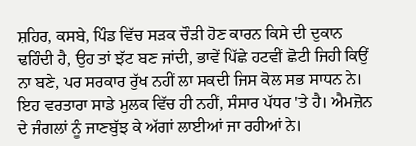ਸ਼ਹਿਰ, ਕਸਬੇ, ਪਿੰਡ ਵਿੱਚ ਸੜਕ ਚੌੜੀ ਹੋਣ ਕਾਰਨ ਕਿਸੇ ਦੀ ਦੁਕਾਨ ਢਹਿੰਦੀ ਹੈ, ਉਹ ਤਾਂ ਝੱਟ ਬਣ ਜਾਂਦੀ, ਭਾਵੇਂ ਪਿੱਛੇ ਹਟਵੀਂ ਛੋਟੀ ਜਿਹੀ ਕਿਉਂ ਨਾ ਬਣੇ, ਪਰ ਸਰਕਾਰ ਰੁੱਖ ਨਹੀਂ ਲਾ ਸਕਦੀ ਜਿਸ ਕੋਲ ਸਭ ਸਾਧਨ ਨੇ।
ਇਹ ਵਰਤਾਰਾ ਸਾਡੇ ਮੁਲਕ ਵਿੱਚ ਹੀ ਨਹੀਂ, ਸੰਸਾਰ ਪੱਧਰ 'ਤੇ ਹੈ। ਐਮਜ਼ੋਨ ਦੇ ਜੰਗਲਾਂ ਨੂੰ ਜਾਣਬੁੱਝ ਕੇ ਅੱਗਾਂ ਲਾਈਆਂ ਜਾ ਰਹੀਆਂ ਨੇ।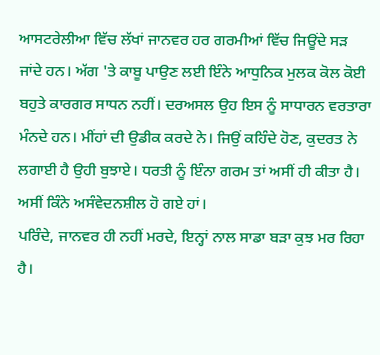ਆਸਟਰੇਲੀਆ ਵਿੱਚ ਲੱਖਾਂ ਜਾਨਵਰ ਹਰ ਗਰਮੀਆਂ ਵਿੱਚ ਜਿਊਂਦੇ ਸੜ ਜਾਂਦੇ ਹਨ। ਅੱਗ 'ਤੇ ਕਾਬੂ ਪਾਉਣ ਲਈ ਇੰਨੇ ਆਧੁਨਿਕ ਮੁਲਕ ਕੋਲ ਕੋਈ ਬਹੁਤੇ ਕਾਰਗਰ ਸਾਧਨ ਨਹੀਂ। ਦਰਅਸਲ ਉਹ ਇਸ ਨੂੰ ਸਾਧਾਰਨ ਵਰਤਾਰਾ ਮੰਨਦੇ ਹਨ। ਮੀਂਹਾਂ ਦੀ ਉਡੀਕ ਕਰਦੇ ਨੇ। ਜਿਉਂ ਕਹਿੰਦੇ ਹੋਣ, ਕੁਦਰਤ ਨੇ ਲਗਾਈ ਹੈ ਉਹੀ ਬੁਝਾਏ। ਧਰਤੀ ਨੂੰ ਇੰਨਾ ਗਰਮ ਤਾਂ ਅਸੀਂ ਹੀ ਕੀਤਾ ਹੈ। ਅਸੀਂ ਕਿੰਨੇ ਅਸੰਵੇਦਨਸ਼ੀਲ ਹੋ ਗਏ ਹਾਂ।
ਪਰਿੰਦੇ, ਜਾਨਵਰ ਹੀ ਨਹੀਂ ਮਰਦੇ, ਇਨ੍ਹਾਂ ਨਾਲ ਸਾਡਾ ਬੜਾ ਕੁਝ ਮਰ ਰਿਹਾ ਹੈ।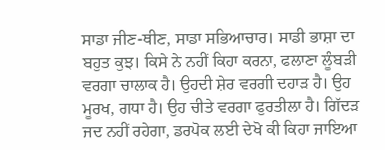ਸਾਡਾ ਜੀਣ-ਥੀਣ, ਸਾਡਾ ਸਭਿਆਚਾਰ। ਸਾਡੀ ਭਾਸ਼ਾ ਦਾ ਬਹੁਤ ਕੁਝ। ਕਿਸੇ ਨੇ ਨਹੀਂ ਕਿਹਾ ਕਰਨਾ, ਫਲਾਣਾ ਲੂੰਬੜੀ ਵਰਗਾ ਚਾਲਾਕ ਹੈ। ਉਹਦੀ ਸ਼ੇਰ ਵਰਗੀ ਦਹਾੜ ਹੈ। ਉਹ ਮੂਰਖ, ਗਧਾ ਹੈ। ਉਹ ਚੀਤੇ ਵਰਗਾ ਫੁਰਤੀਲਾ ਹੈ। ਗਿੱਦੜ ਜਦ ਨਹੀਂ ਰਹੇਗਾ, ਡਰਪੋਕ ਲਈ ਦੇਖੋ ਕੀ ਕਿਹਾ ਜਾਇਆ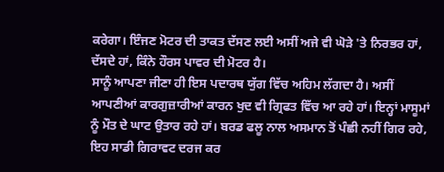ਕਰੇਗਾ। ਇੰਜਣ ਮੋਟਰ ਦੀ ਤਾਕਤ ਦੱਸਣ ਲਈ ਅਸੀਂ ਅਜੇ ਵੀ ਘੋੜੇ 'ਤੇ ਨਿਰਭਰ ਹਾਂ, ਦੱਸਦੇ ਹਾਂ, ਕਿੰਨੇ ਹੌਰਸ ਪਾਵਰ ਦੀ ਮੋਟਰ ਹੈ।
ਸਾਨੂੰ ਆਪਣਾ ਜੀਣਾ ਹੀ ਇਸ ਪਦਾਰਥ ਯੁੱਗ ਵਿੱਚ ਅਹਿਮ ਲੱਗਦਾ ਹੈ। ਅਸੀਂ ਆਪਣੀਆਂ ਕਾਰਗੁਜ਼ਾਰੀਆਂ ਕਾਰਨ ਖੁਦ ਵੀ ਗ੍ਰਿਫਤ ਵਿੱਚ ਆ ਰਹੇ ਹਾਂ। ਇਨ੍ਹਾਂ ਮਾਸੂਮਾਂ ਨੂੰ ਮੌਤ ਦੇ ਘਾਟ ਉਤਾਰ ਰਹੇ ਹਾਂ। ਬਰਡ ਫਲੂ ਨਾਲ ਅਸਮਾਨ ਤੋਂ ਪੰਛੀ ਨਹੀਂ ਗਿਰ ਰਹੇ, ਇਹ ਸਾਡੀ ਗਿਰਾਵਟ ਦਰਜ ਕਰ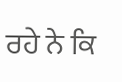ਰਹੇ ਨੇ ਕਿ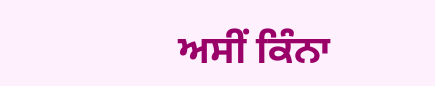ਅਸੀਂ ਕਿੰਨਾ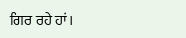ਗਿਰ ਰਹੇ ਹਾਂ।